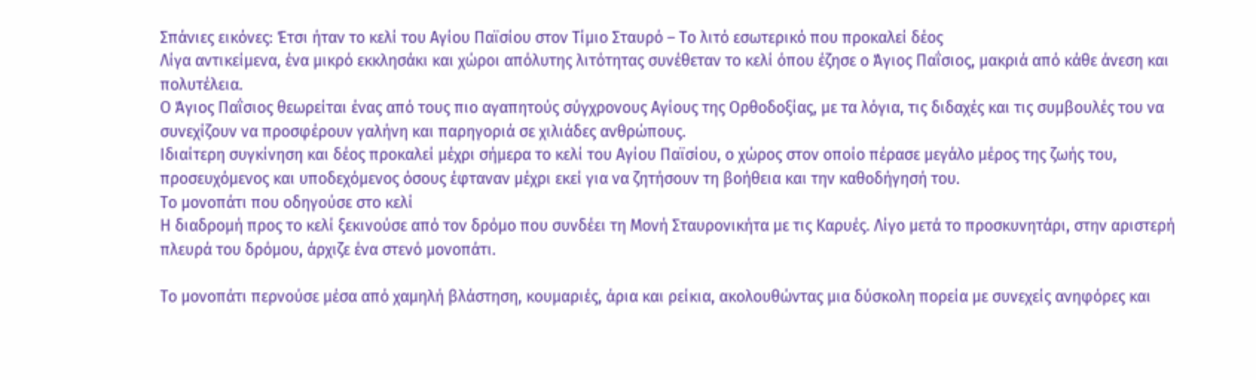Σπάνιες εικόνες: Έτσι ήταν το κελί του Αγίου Παϊσίου στον Τίμιο Σταυρό – Το λιτό εσωτερικό που προκαλεί δέος
Λίγα αντικείμενα, ένα μικρό εκκλησάκι και χώροι απόλυτης λιτότητας συνέθεταν το κελί όπου έζησε ο Άγιος Παΐσιος, μακριά από κάθε άνεση και πολυτέλεια.
Ο Άγιος Παΐσιος θεωρείται ένας από τους πιο αγαπητούς σύγχρονους Αγίους της Ορθοδοξίας, με τα λόγια, τις διδαχές και τις συμβουλές του να συνεχίζουν να προσφέρουν γαλήνη και παρηγοριά σε χιλιάδες ανθρώπους.
Ιδιαίτερη συγκίνηση και δέος προκαλεί μέχρι σήμερα το κελί του Αγίου Παϊσίου, ο χώρος στον οποίο πέρασε μεγάλο μέρος της ζωής του, προσευχόμενος και υποδεχόμενος όσους έφταναν μέχρι εκεί για να ζητήσουν τη βοήθεια και την καθοδήγησή του.
Το μονοπάτι που οδηγούσε στο κελί
Η διαδρομή προς το κελί ξεκινούσε από τον δρόμο που συνδέει τη Μονή Σταυρονικήτα με τις Καρυές. Λίγο μετά το προσκυνητάρι, στην αριστερή πλευρά του δρόμου, άρχιζε ένα στενό μονοπάτι.

Το μονοπάτι περνούσε μέσα από χαμηλή βλάστηση, κουμαριές, άρια και ρείκια, ακολουθώντας μια δύσκολη πορεία με συνεχείς ανηφόρες και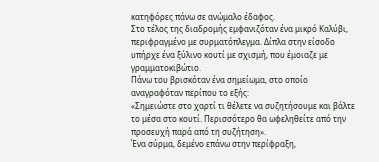κατηφόρες πάνω σε ανώμαλο έδαφος.
Στο τέλος της διαδρομής εμφανιζόταν ένα μικρό Καλύβι, περιφραγμένο με συρματόπλεγμα. Δίπλα στην είσοδο υπήρχε ένα ξύλινο κουτί με σχισμή, που έμοιαζε με γραμματοκιβώτιο.
Πάνω του βρισκόταν ένα σημείωμα, στο οποίο αναγραφόταν περίπου το εξής:
«Σημειώστε στο χαρτί τι θέλετε να συζητήσουμε και βάλτε το μέσα στο κουτί. Περισσότερο θα ωφεληθείτε από την προσευχή παρά από τη συζήτηση».
Ένα σύρμα, δεμένο επάνω στην περίφραξη,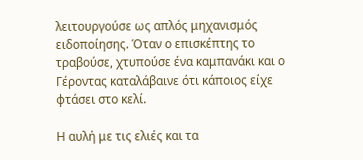λειτουργούσε ως απλός μηχανισμός ειδοποίησης. Όταν ο επισκέπτης το τραβούσε, χτυπούσε ένα καμπανάκι και ο Γέροντας καταλάβαινε ότι κάποιος είχε φτάσει στο κελί.

Η αυλή με τις ελιές και τα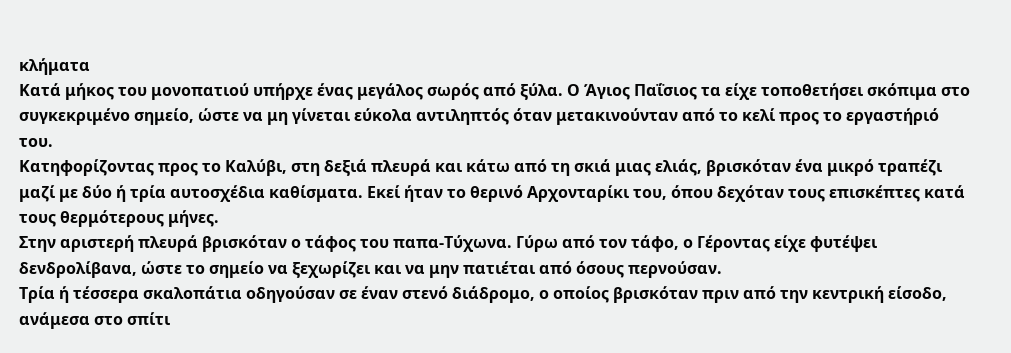κλήματα
Κατά μήκος του μονοπατιού υπήρχε ένας μεγάλος σωρός από ξύλα. Ο Άγιος Παΐσιος τα είχε τοποθετήσει σκόπιμα στο συγκεκριμένο σημείο, ώστε να μη γίνεται εύκολα αντιληπτός όταν μετακινούνταν από το κελί προς το εργαστήριό του.
Κατηφορίζοντας προς το Καλύβι, στη δεξιά πλευρά και κάτω από τη σκιά μιας ελιάς, βρισκόταν ένα μικρό τραπέζι μαζί με δύο ή τρία αυτοσχέδια καθίσματα. Εκεί ήταν το θερινό Αρχονταρίκι του, όπου δεχόταν τους επισκέπτες κατά τους θερμότερους μήνες.
Στην αριστερή πλευρά βρισκόταν ο τάφος του παπα-Τύχωνα. Γύρω από τον τάφο, ο Γέροντας είχε φυτέψει δενδρολίβανα, ώστε το σημείο να ξεχωρίζει και να μην πατιέται από όσους περνούσαν.
Τρία ή τέσσερα σκαλοπάτια οδηγούσαν σε έναν στενό διάδρομο, ο οποίος βρισκόταν πριν από την κεντρική είσοδο, ανάμεσα στο σπίτι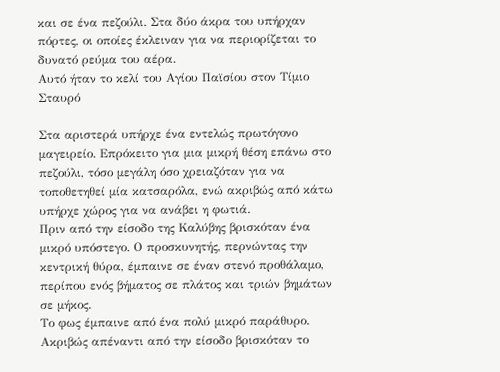και σε ένα πεζούλι. Στα δύο άκρα του υπήρχαν πόρτες, οι οποίες έκλειναν για να περιορίζεται το δυνατό ρεύμα του αέρα.
Αυτό ήταν το κελί του Αγίου Παϊσίου στον Τίμιο Σταυρό

Στα αριστερά υπήρχε ένα εντελώς πρωτόγονο μαγειρείο. Επρόκειτο για μια μικρή θέση επάνω στο πεζούλι, τόσο μεγάλη όσο χρειαζόταν για να τοποθετηθεί μία κατσαρόλα, ενώ ακριβώς από κάτω υπήρχε χώρος για να ανάβει η φωτιά.
Πριν από την είσοδο της Καλύβης βρισκόταν ένα μικρό υπόστεγο. Ο προσκυνητής, περνώντας την κεντρική θύρα, έμπαινε σε έναν στενό προθάλαμο, περίπου ενός βήματος σε πλάτος και τριών βημάτων σε μήκος.
Το φως έμπαινε από ένα πολύ μικρό παράθυρο. Ακριβώς απέναντι από την είσοδο βρισκόταν το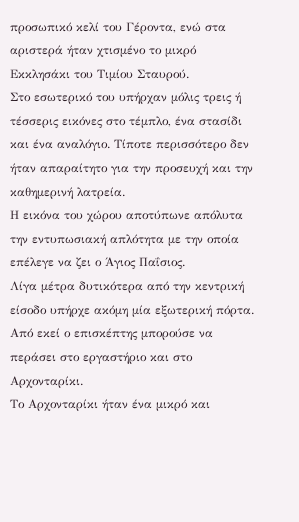προσωπικό κελί του Γέροντα, ενώ στα αριστερά ήταν χτισμένο το μικρό Εκκλησάκι του Τιμίου Σταυρού.
Στο εσωτερικό του υπήρχαν μόλις τρεις ή τέσσερις εικόνες στο τέμπλο, ένα στασίδι και ένα αναλόγιο. Τίποτε περισσότερο δεν ήταν απαραίτητο για την προσευχή και την καθημερινή λατρεία.
Η εικόνα του χώρου αποτύπωνε απόλυτα την εντυπωσιακή απλότητα με την οποία επέλεγε να ζει ο Άγιος Παΐσιος.
Λίγα μέτρα δυτικότερα από την κεντρική είσοδο υπήρχε ακόμη μία εξωτερική πόρτα. Από εκεί ο επισκέπτης μπορούσε να περάσει στο εργαστήριο και στο Αρχονταρίκι.
Το Αρχονταρίκι ήταν ένα μικρό και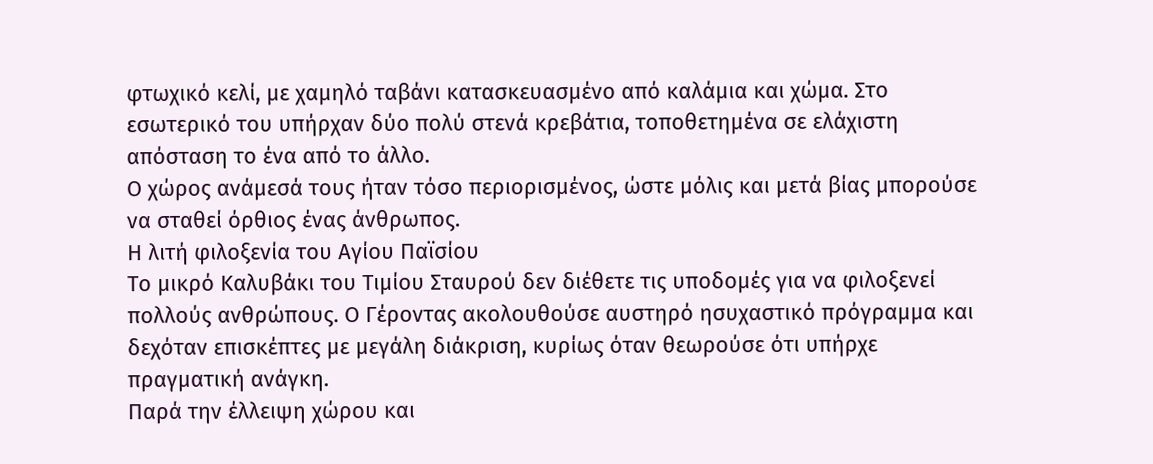φτωχικό κελί, με χαμηλό ταβάνι κατασκευασμένο από καλάμια και χώμα. Στο εσωτερικό του υπήρχαν δύο πολύ στενά κρεβάτια, τοποθετημένα σε ελάχιστη απόσταση το ένα από το άλλο.
Ο χώρος ανάμεσά τους ήταν τόσο περιορισμένος, ώστε μόλις και μετά βίας μπορούσε να σταθεί όρθιος ένας άνθρωπος.
Η λιτή φιλοξενία του Αγίου Παϊσίου
Το μικρό Καλυβάκι του Τιμίου Σταυρού δεν διέθετε τις υποδομές για να φιλοξενεί πολλούς ανθρώπους. Ο Γέροντας ακολουθούσε αυστηρό ησυχαστικό πρόγραμμα και δεχόταν επισκέπτες με μεγάλη διάκριση, κυρίως όταν θεωρούσε ότι υπήρχε πραγματική ανάγκη.
Παρά την έλλειψη χώρου και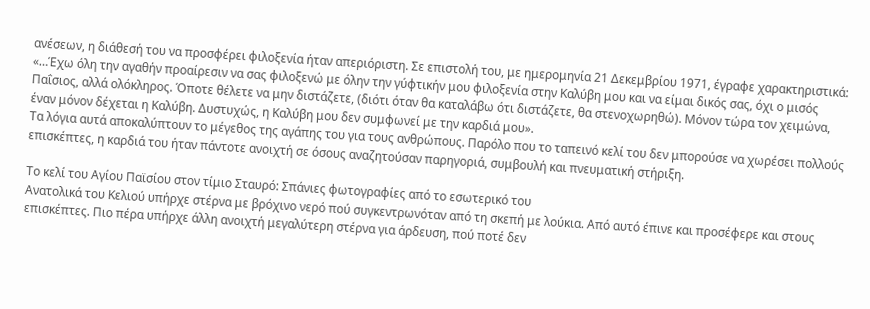ανέσεων, η διάθεσή του να προσφέρει φιλοξενία ήταν απεριόριστη. Σε επιστολή του, με ημερομηνία 21 Δεκεμβρίου 1971, έγραφε χαρακτηριστικά:
«…Έχω όλη την αγαθήν προαίρεσιν να σας φιλοξενώ με όλην την γύφτικήν μου φιλοξενία στην Καλύβη μου και να είμαι δικός σας, όχι ο μισός Παΐσιος, αλλά ολόκληρος. Όποτε θέλετε να μην διστάζετε, (διότι όταν θα καταλάβω ότι διστάζετε, θα στενοχωρηθώ). Μόνον τώρα τον χειμώνα, έναν μόνον δέχεται η Καλύβη. Δυστυχώς, η Καλύβη μου δεν συμφωνεί με την καρδιά μου».
Τα λόγια αυτά αποκαλύπτουν το μέγεθος της αγάπης του για τους ανθρώπους. Παρόλο που το ταπεινό κελί του δεν μπορούσε να χωρέσει πολλούς επισκέπτες, η καρδιά του ήταν πάντοτε ανοιχτή σε όσους αναζητούσαν παρηγοριά, συμβουλή και πνευματική στήριξη.

Το κελί του Αγίου Παϊσίου στον τίμιο Σταυρό: Σπάνιες φωτογραφίες από το εσωτερικό του
Ανατολικά του Κελιού υπήρχε στέρνα με βρόχινο νερό πού συγκεντρωνόταν από τη σκεπή με λούκια. Από αυτό έπινε και προσέφερε και στους επισκέπτες. Πιο πέρα υπήρχε άλλη ανοιχτή μεγαλύτερη στέρνα για άρδευση, πού ποτέ δεν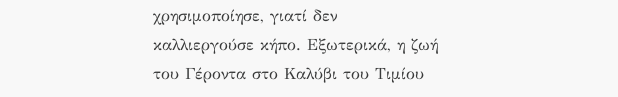χρησιμοποίησε, γιατί δεν καλλιεργούσε κήπο. Εξωτερικά, η ζωή του Γέροντα στο Καλύβι του Τιμίου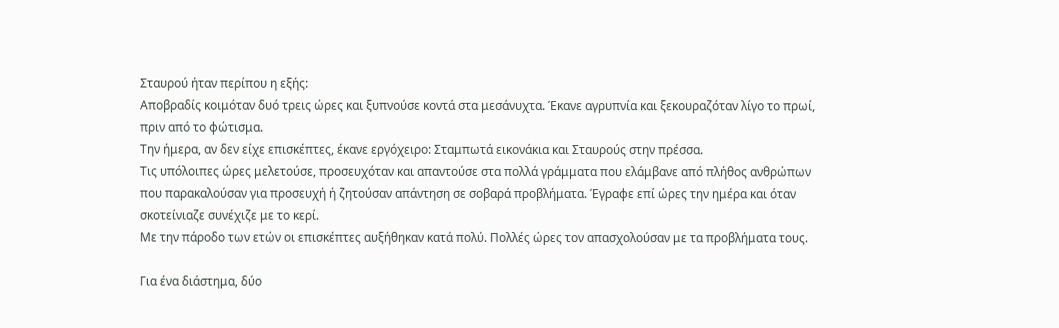Σταυρού ήταν περίπου η εξής:
Αποβραδίς κοιμόταν δυό τρεις ώρες και ξυπνούσε κοντά στα μεσάνυχτα. Έκανε αγρυπνία και ξεκουραζόταν λίγο το πρωί, πριν από το φώτισμα.
Την ήμερα, αν δεν είχε επισκέπτες, έκανε εργόχειρο: Σταμπωτά εικονάκια και Σταυρούς στην πρέσσα.
Τις υπόλοιπες ώρες μελετούσε, προσευχόταν και απαντούσε στα πολλά γράμματα που ελάμβανε από πλήθος ανθρώπων που παρακαλούσαν για προσευχή ή ζητούσαν απάντηση σε σοβαρά προβλήματα. Έγραφε επί ώρες την ημέρα και όταν σκοτείνιαζε συνέχιζε με το κερί.
Με την πάροδο των ετών οι επισκέπτες αυξήθηκαν κατά πολύ. Πολλές ώρες τον απασχολούσαν με τα προβλήματα τους.

Για ένα διάστημα, δύο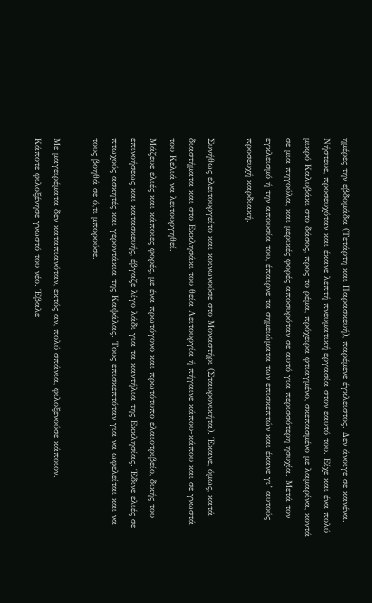ημέρες την εβδομάδα (Τετάρτη και Παρασκευή), παρέμενε έγκλειστος. Δεν άνοιγε σε κανένα. Νήστευε, προσευχόταν και έκανε λεπτή πνευματική εργασία στον εαυτό του. Είχε και ένα πολύ μικρό Καλυβάκι στο δάσος, προς το ρέμα, πρόχειρα φτιαγμένο, σκεπασμένο με λαμαρίνα, κοντά σε μια πηγούλα, και μερικές φορές αποσυρόταν σε αυτό για περισσότερη ησυχία. Μετά τον εγκλεισμό ή την απουσία του, έπαιρνε τα σημειώματα των επισκεπτών και έκανε γι’ αυτούς προσευχή καρδιακή.

Συνήθως ελειτουργείτο και κοινωνούσε στο Μοναστήρι (Σταυρονικήτα). Έκανε, όμως, κατά διαστήματα και στο Εκκλησάκι του θεία Λειτουργία ή πήγαινε κάπου-κάπου και σε γνωστά του Κελιά να λειτουργηθεί.
Μάζευε ελιές και κάποιες φορές, με ένα πρωτόγονο και πρωτότυπο ελαιοτριβείο, δικής του επινοήσεως και κατασκευής, έβγαζε λίγο λάδι για τα καντήλια της Εκκλησίας. Έδινε ελιές σε πτωχούς ασκητές και γεροντάκια της Καψάλας. Τους επισκεπτόταν για να ωφελείται και να τους βοηθά σε ό,τι μπορούσε.

Με μαγειρέματα δεν καταπιανόταν, εκτός αν, πολύ σπάνια, φιλοξενούσε κάποιον.
Κάποτε φιλοξένησε γνωστό του νέο. Έβαλε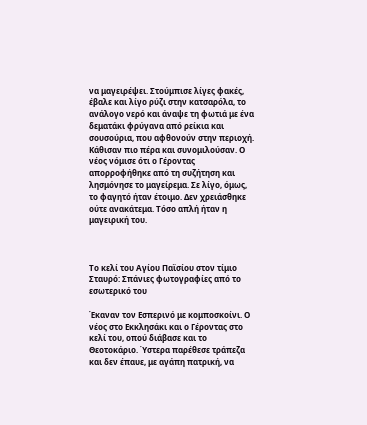να μαγειρέψει. Στούμπισε λίγες φακές, έβαλε και λίγο ρύζι στην κατσαρόλα, το ανάλογο νερό και άναψε τη φωτιά με ένα δεματάκι φρύγανα από ρείκια και σουσούρια, που αφθονούν στην περιοχή. Κάθισαν πιο πέρα και συνομιλούσαν. Ο νέος νόμισε ότι ο Γέροντας απορροφήθηκε από τη συζήτηση και λησμόνησε το μαγείρεμα. Σε λίγο, όμως, το φαγητό ήταν έτοιμο. Δεν χρειάσθηκε ούτε ανακάτεμα. Τόσο απλή ήταν η μαγειρική του.



Το κελί του Αγίου Παϊσίου στον τίμιο Σταυρό: Σπάνιες φωτογραφίες από το εσωτερικό του

Έκαναν τον Εσπερινό με κομποσκοίνι. Ο νέος στο Εκκλησάκι και ο Γέροντας στο κελί του, οπού διάβασε και το Θεοτοκάριο. Ύστερα παρέθεσε τράπεζα και δεν έπαυε, με αγάπη πατρική, να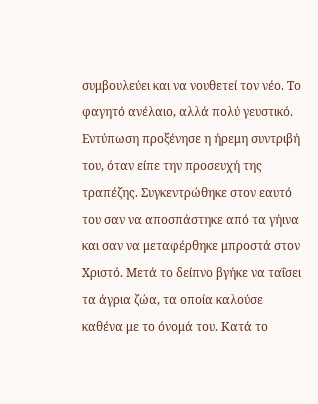συμβουλεύει και να νουθετεί τον νέο. Το φαγητό ανέλαιο, αλλά πολύ γευστικό. Εντύπωση προξένησε η ήρεμη συντριβή του, όταν είπε την προσευχή της τραπέζης. Συγκεντρώθηκε στον εαυτό του σαν να αποσπάστηκε από τα γήινα και σαν να μεταφέρθηκε μπροστά στον Χριστό. Μετά το δείπνο βγήκε να ταΐσει τα άγρια ζώα, τα οποία καλούσε καθένα με το όνομά του. Κατά το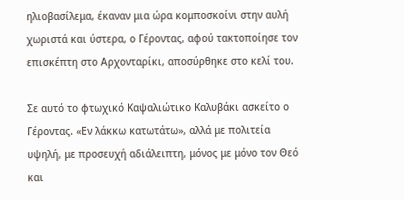ηλιοβασίλεμα, έκαναν μια ώρα κομποσκοίνι στην αυλή χωριστά και ύστερα, ο Γέροντας, αφού τακτοποίησε τον επισκέπτη στο Αρχονταρίκι, αποσύρθηκε στο κελί του.

Σε αυτό το φτωχικό Καψαλιώτικο Καλυβάκι ασκείτο ο Γέροντας. «Εν λάκκω κατωτάτω», αλλά με πολιτεία υψηλή, με προσευχή αδιάλειπτη, μόνος με μόνο τον Θεό και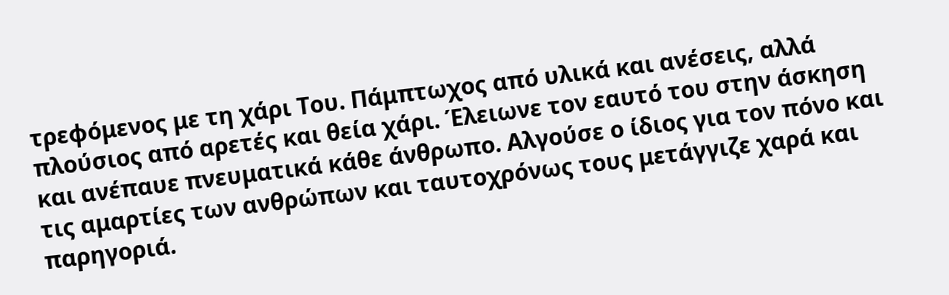τρεφόμενος με τη χάρι Του. Πάμπτωχος από υλικά και ανέσεις, αλλά πλούσιος από αρετές και θεία χάρι. Έλειωνε τον εαυτό του στην άσκηση και ανέπαυε πνευματικά κάθε άνθρωπο. Αλγούσε ο ίδιος για τον πόνο και τις αμαρτίες των ανθρώπων και ταυτοχρόνως τους μετάγγιζε χαρά και παρηγοριά.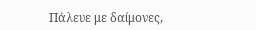Πάλευε με δαίμονες,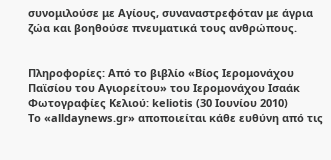συνομιλούσε με Αγίους, συναναστρεφόταν με άγρια ζώα και βοηθούσε πνευματικά τους ανθρώπους.


Πληροφορίες: Από το βιβλίο «Βίος Ιερομονάχου Παϊσίου του Αγιορείτου» του Ιερομονάχου Ισαάκ
Φωτογραφίες Κελιού: keliotis (30 Ιουνίου 2010)
To «alldaynews.gr» αποποιείται κάθε ευθύνη από τις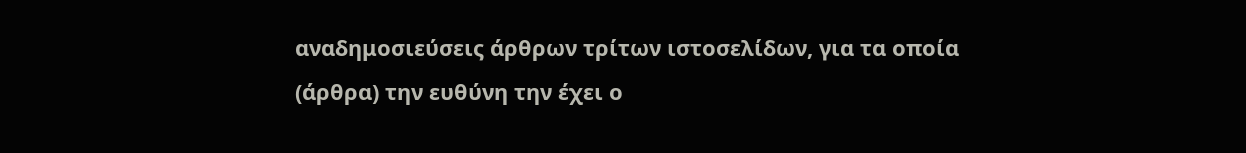αναδημοσιεύσεις άρθρων τρίτων ιστοσελίδων, για τα οποία (άρθρα) την ευθύνη την έχει ο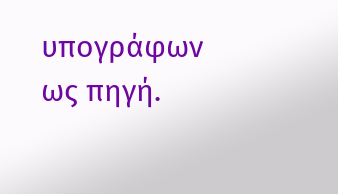υπογράφων ως πηγή.